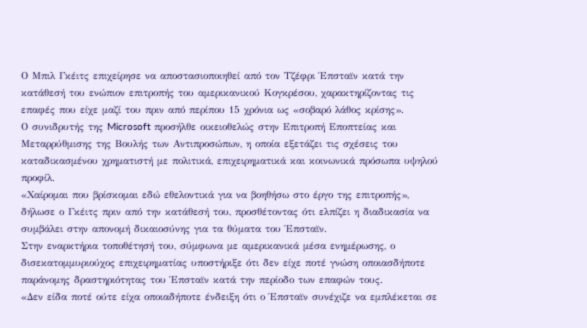Ο Μπιλ Γκέιτς επιχείρησε να αποστασιοποιηθεί από τον Τζέφρι Έπσταϊν κατά την κατάθεσή του ενώπιον επιτροπής του αμερικανικού Κογκρέσου, χαρακτηρίζοντας τις επαφές που είχε μαζί του πριν από περίπου 15 χρόνια ως «σοβαρό λάθος κρίσης».
Ο συνιδρυτής της Microsoft προσήλθε οικειοθελώς στην Επιτροπή Εποπτείας και Μεταρρύθμισης της Βουλής των Αντιπροσώπων, η οποία εξετάζει τις σχέσεις του καταδικασμένου χρηματιστή με πολιτικά, επιχειρηματικά και κοινωνικά πρόσωπα υψηλού προφίλ.
«Χαίρομαι που βρίσκομαι εδώ εθελοντικά για να βοηθήσω στο έργο της επιτροπής», δήλωσε ο Γκέιτς πριν από την κατάθεσή του, προσθέτοντας ότι ελπίζει η διαδικασία να συμβάλει στην απονομή δικαιοσύνης για τα θύματα του Έπσταϊν.
Στην εναρκτήρια τοποθέτησή του, σύμφωνα με αμερικανικά μέσα ενημέρωσης, ο δισεκατομμυριούχος επιχειρηματίας υποστήριξε ότι δεν είχε ποτέ γνώση οποιασδήποτε παράνομης δραστηριότητας του Έπσταϊν κατά την περίοδο των επαφών τους.
«Δεν είδα ποτέ ούτε είχα οποιαδήποτε ένδειξη ότι ο Έπσταϊν συνέχιζε να εμπλέκεται σε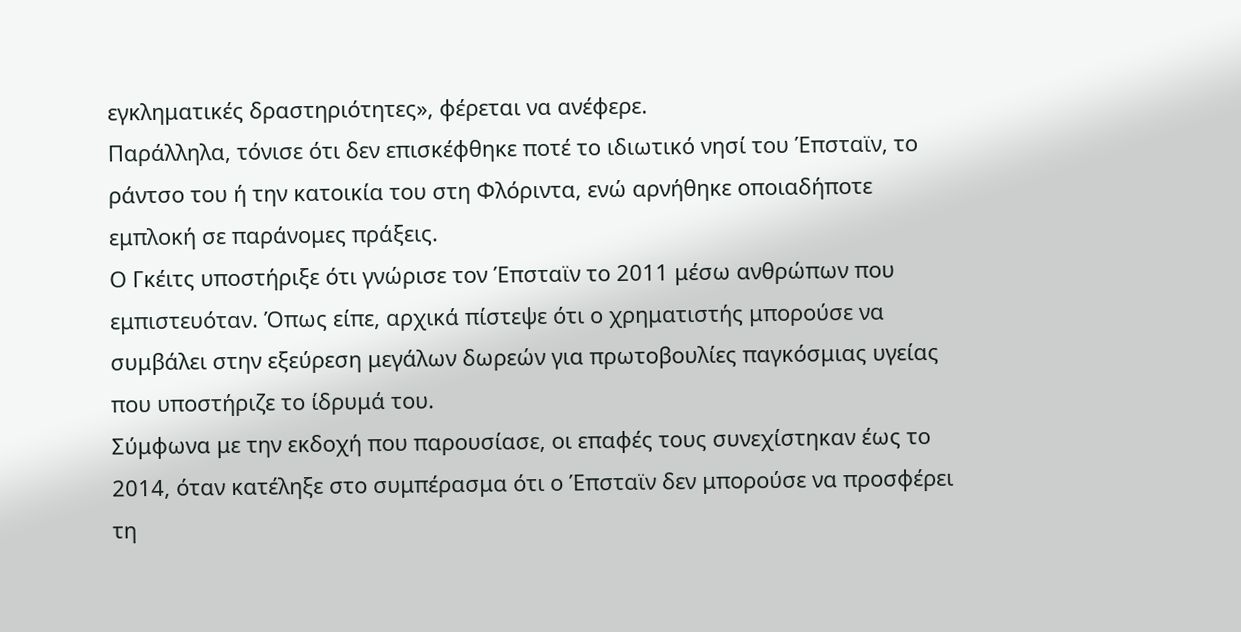εγκληματικές δραστηριότητες», φέρεται να ανέφερε.
Παράλληλα, τόνισε ότι δεν επισκέφθηκε ποτέ το ιδιωτικό νησί του Έπσταϊν, το ράντσο του ή την κατοικία του στη Φλόριντα, ενώ αρνήθηκε οποιαδήποτε εμπλοκή σε παράνομες πράξεις.
Ο Γκέιτς υποστήριξε ότι γνώρισε τον Έπσταϊν το 2011 μέσω ανθρώπων που εμπιστευόταν. Όπως είπε, αρχικά πίστεψε ότι ο χρηματιστής μπορούσε να συμβάλει στην εξεύρεση μεγάλων δωρεών για πρωτοβουλίες παγκόσμιας υγείας που υποστήριζε το ίδρυμά του.
Σύμφωνα με την εκδοχή που παρουσίασε, οι επαφές τους συνεχίστηκαν έως το 2014, όταν κατέληξε στο συμπέρασμα ότι ο Έπσταϊν δεν μπορούσε να προσφέρει τη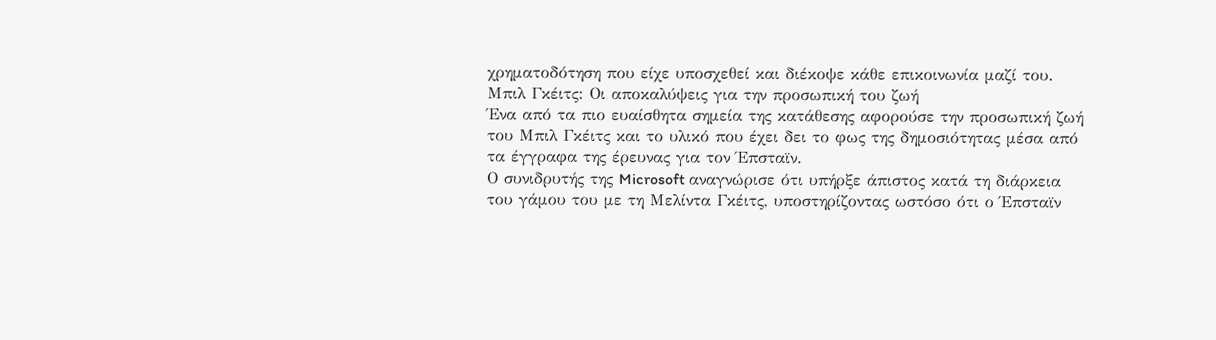χρηματοδότηση που είχε υποσχεθεί και διέκοψε κάθε επικοινωνία μαζί του.
Μπιλ Γκέιτς: Οι αποκαλύψεις για την προσωπική του ζωή
Ένα από τα πιο ευαίσθητα σημεία της κατάθεσης αφορούσε την προσωπική ζωή του Μπιλ Γκέιτς και το υλικό που έχει δει το φως της δημοσιότητας μέσα από τα έγγραφα της έρευνας για τον Έπσταϊν.
Ο συνιδρυτής της Microsoft αναγνώρισε ότι υπήρξε άπιστος κατά τη διάρκεια του γάμου του με τη Μελίντα Γκέιτς, υποστηρίζοντας ωστόσο ότι ο Έπσταϊν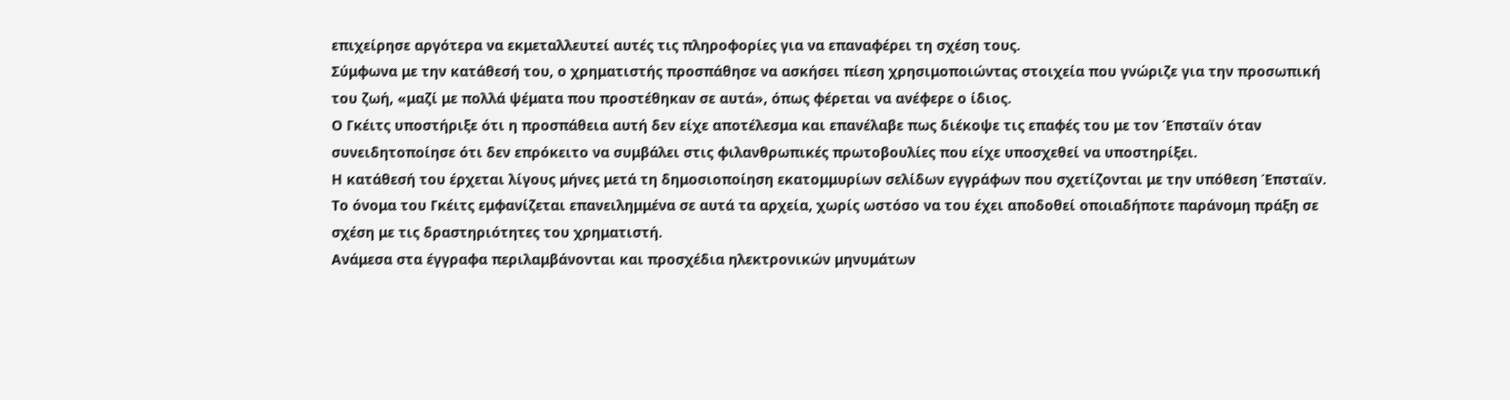επιχείρησε αργότερα να εκμεταλλευτεί αυτές τις πληροφορίες για να επαναφέρει τη σχέση τους.
Σύμφωνα με την κατάθεσή του, ο χρηματιστής προσπάθησε να ασκήσει πίεση χρησιμοποιώντας στοιχεία που γνώριζε για την προσωπική του ζωή, «μαζί με πολλά ψέματα που προστέθηκαν σε αυτά», όπως φέρεται να ανέφερε ο ίδιος.
Ο Γκέιτς υποστήριξε ότι η προσπάθεια αυτή δεν είχε αποτέλεσμα και επανέλαβε πως διέκοψε τις επαφές του με τον Έπσταϊν όταν συνειδητοποίησε ότι δεν επρόκειτο να συμβάλει στις φιλανθρωπικές πρωτοβουλίες που είχε υποσχεθεί να υποστηρίξει.
Η κατάθεσή του έρχεται λίγους μήνες μετά τη δημοσιοποίηση εκατομμυρίων σελίδων εγγράφων που σχετίζονται με την υπόθεση Έπσταϊν. Το όνομα του Γκέιτς εμφανίζεται επανειλημμένα σε αυτά τα αρχεία, χωρίς ωστόσο να του έχει αποδοθεί οποιαδήποτε παράνομη πράξη σε σχέση με τις δραστηριότητες του χρηματιστή.
Ανάμεσα στα έγγραφα περιλαμβάνονται και προσχέδια ηλεκτρονικών μηνυμάτων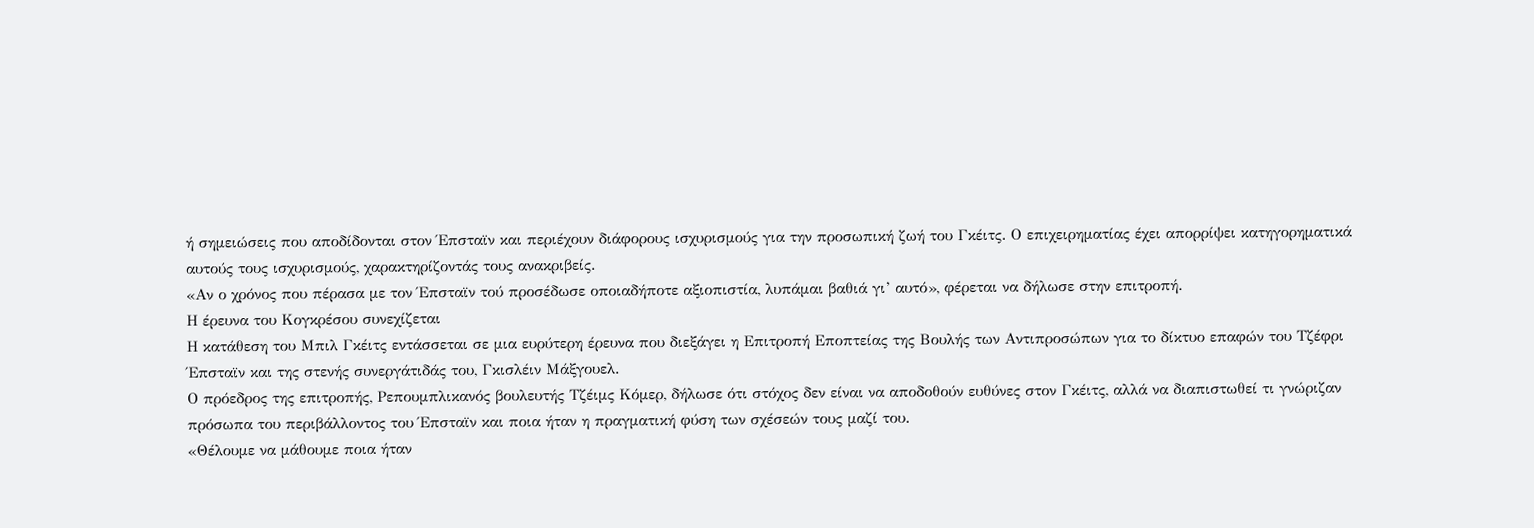ή σημειώσεις που αποδίδονται στον Έπσταϊν και περιέχουν διάφορους ισχυρισμούς για την προσωπική ζωή του Γκέιτς. Ο επιχειρηματίας έχει απορρίψει κατηγορηματικά αυτούς τους ισχυρισμούς, χαρακτηρίζοντάς τους ανακριβείς.
«Αν ο χρόνος που πέρασα με τον Έπσταϊν τού προσέδωσε οποιαδήποτε αξιοπιστία, λυπάμαι βαθιά γι’ αυτό», φέρεται να δήλωσε στην επιτροπή.
Η έρευνα του Κογκρέσου συνεχίζεται
Η κατάθεση του Μπιλ Γκέιτς εντάσσεται σε μια ευρύτερη έρευνα που διεξάγει η Επιτροπή Εποπτείας της Βουλής των Αντιπροσώπων για το δίκτυο επαφών του Τζέφρι Έπσταϊν και της στενής συνεργάτιδάς του, Γκισλέιν Μάξγουελ.
Ο πρόεδρος της επιτροπής, Ρεπουμπλικανός βουλευτής Τζέιμς Κόμερ, δήλωσε ότι στόχος δεν είναι να αποδοθούν ευθύνες στον Γκέιτς, αλλά να διαπιστωθεί τι γνώριζαν πρόσωπα του περιβάλλοντος του Έπσταϊν και ποια ήταν η πραγματική φύση των σχέσεών τους μαζί του.
«Θέλουμε να μάθουμε ποια ήταν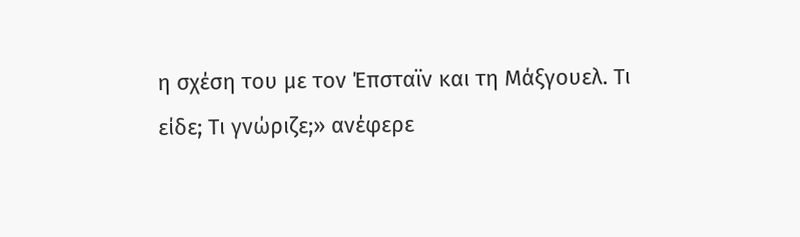η σχέση του με τον Έπσταϊν και τη Μάξγουελ. Τι είδε; Τι γνώριζε;» ανέφερε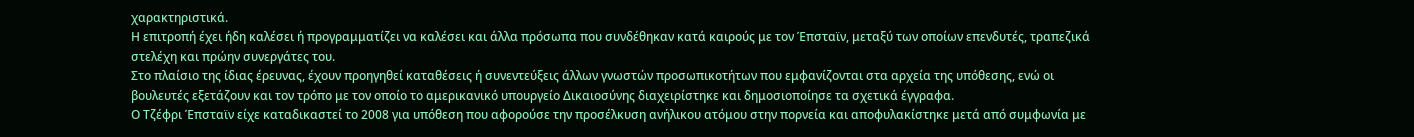χαρακτηριστικά.
Η επιτροπή έχει ήδη καλέσει ή προγραμματίζει να καλέσει και άλλα πρόσωπα που συνδέθηκαν κατά καιρούς με τον Έπσταϊν, μεταξύ των οποίων επενδυτές, τραπεζικά στελέχη και πρώην συνεργάτες του.
Στο πλαίσιο της ίδιας έρευνας, έχουν προηγηθεί καταθέσεις ή συνεντεύξεις άλλων γνωστών προσωπικοτήτων που εμφανίζονται στα αρχεία της υπόθεσης, ενώ οι βουλευτές εξετάζουν και τον τρόπο με τον οποίο το αμερικανικό υπουργείο Δικαιοσύνης διαχειρίστηκε και δημοσιοποίησε τα σχετικά έγγραφα.
Ο Τζέφρι Έπσταϊν είχε καταδικαστεί το 2008 για υπόθεση που αφορούσε την προσέλκυση ανήλικου ατόμου στην πορνεία και αποφυλακίστηκε μετά από συμφωνία με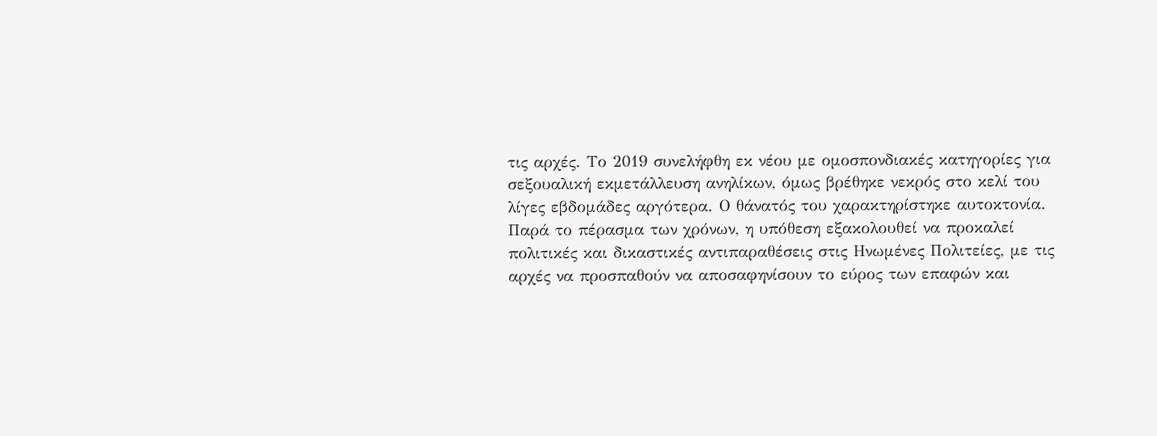τις αρχές. Το 2019 συνελήφθη εκ νέου με ομοσπονδιακές κατηγορίες για σεξουαλική εκμετάλλευση ανηλίκων, όμως βρέθηκε νεκρός στο κελί του λίγες εβδομάδες αργότερα. Ο θάνατός του χαρακτηρίστηκε αυτοκτονία.
Παρά το πέρασμα των χρόνων, η υπόθεση εξακολουθεί να προκαλεί πολιτικές και δικαστικές αντιπαραθέσεις στις Ηνωμένες Πολιτείες, με τις αρχές να προσπαθούν να αποσαφηνίσουν το εύρος των επαφών και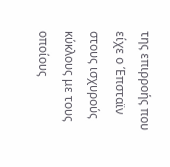της επιρροής που είχε ο Έπσταϊν στους ισχυρούς κύκλους με τους οποίους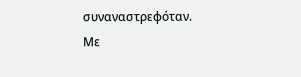συναναστρεφόταν.
Με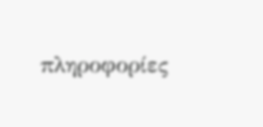πληροφορίες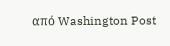από Washington Post